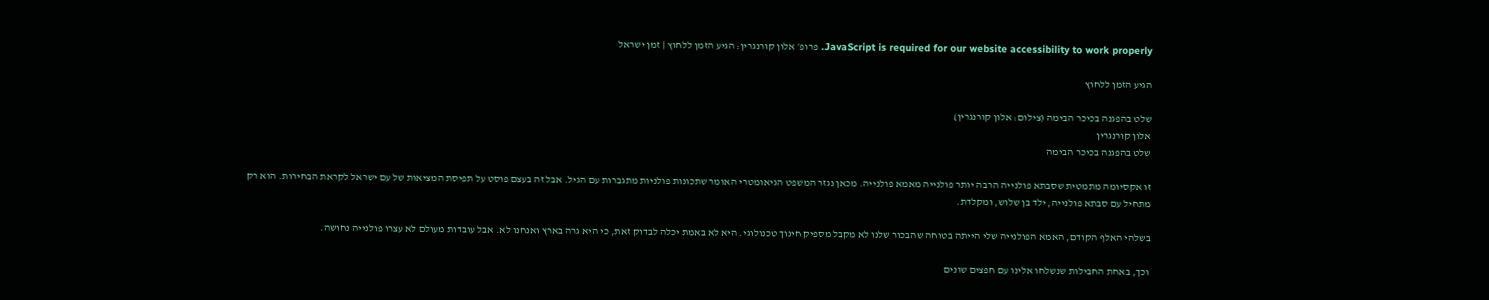JavaScript is required for our website accessibility to work properly. פרופ׳ אלון קורנגרין: הגיע הזמן ללחוץ | זמן ישראל

הגיע הזמן ללחוץ

שלט בהפגנה בכיכר הבימה (צילום: אלון קורנגרין)
אלון קורנגרין
שלט בהפגנה בכיכר הבימה

זו אקסיומה מתמטית שסבתא פולנייה הרבה יותר פולנייה מאמא פולנייה. מכאן נגזר המשפט הגיאומטרי האומר שתכונות פולניות מתגברות עם הגיל. אבל זה בעצם פוסט על תפיסת המציאות של עם ישראל לקראת הבחירות. הוא רק מתחיל עם סבתא פולנייה, ילד בן שלוש, ומקלדת.

בשלהי האלף הקודם, האמא הפולנייה שלי הייתה בטוחה שהבכור שלנו לא מקבל מספיק חינוך טכנולוגי. היא לא באמת יכלה לבדוק זאת, כי היא גרה בארץ ואנחנו לא. אבל עובדות מעולם לא עצרו פולנייה נחושה.

וכך, באחת החבילות שנשלחו אלינו עם חפצים שונים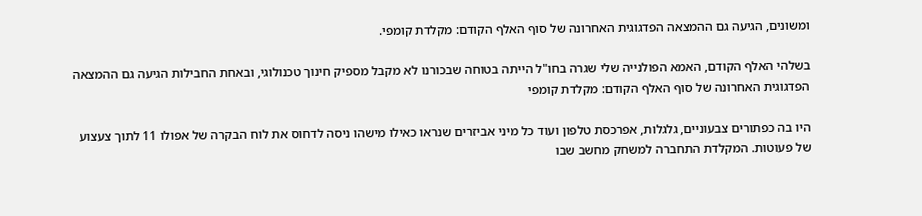ומשונים, הגיעה גם ההמצאה הפדגוגית האחרונה של סוף האלף הקודם: מקלדת קומפי.

בשלהי האלף הקודם, האמא הפולנייה שלי שגרה בחו"ל הייתה בטוחה שבכורנו לא מקבל מספיק חינוך טכנולוגי, ובאחת החבילות הגיעה גם ההמצאה הפדגוגית האחרונה של סוף האלף הקודם: מקלדת קומפי

היו בה כפתורים צבעוניים, גלגלות, אפרכסת טלפון ועוד כל מיני אביזרים שנראו כאילו מישהו ניסה לדחוס את לוח הבקרה של אפולו 11 לתוך צעצוע של פעוטות. המקלדת התחברה למשחק מחשב שבו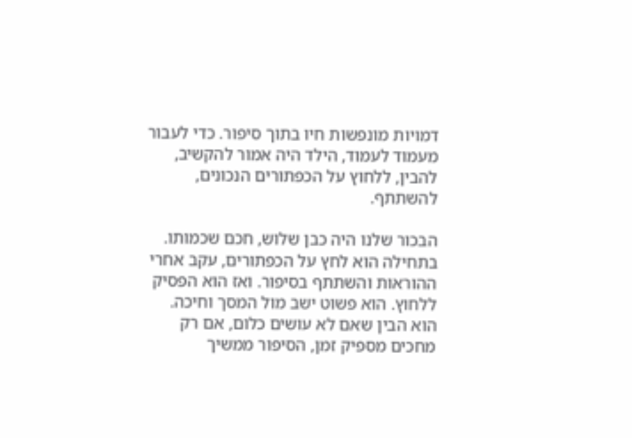דמויות מונפשות חיו בתוך סיפור. כדי לעבור מעמוד לעמוד, הילד היה אמור להקשיב, להבין, ללחוץ על הכפתורים הנכונים, להשתתף.

הבכור שלנו היה כבן שלוש, חכם שכמותו. בתחילה הוא לחץ על הכפתורים, עקב אחרי ההוראות והשתתף בסיפור. ואז הוא הפסיק ללחוץ. הוא פשוט ישב מול המסך וחיכה. הוא הבין שאם לא עושים כלום, אם רק מחכים מספיק זמן, הסיפור ממשיך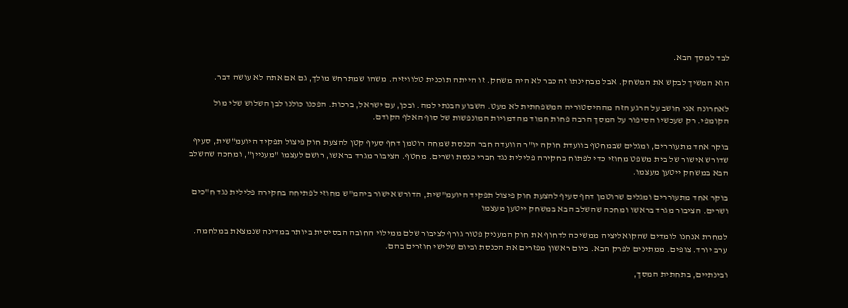לבד למסך הבא.

הוא המשיך לבקש את המשחק. אבל מבחינתו זה כבר לא היה משחק. זו הייתה תוכנית טלוויזיה. משהו שמתרחש מולך, גם אם אתה לא עושה דבר.

לאחרונה אני חושב על הרגע הזה מההיסטוריה המשפחתית לא מעט. השבוע הבנתי למה. ובכן, עם ישראל, ברכות. הפכנו כולנו לבן השלוש שלי מול הקומפי. רק שעכשיו הסיפור על המסך הרבה פחות חמוד מהדמויות המונפשות של סוף האלף הקודם.

בוקר אחד מתעוררים, ומגלים שבמחטף בוועדת חוקה יו"ר הוועדה חבר הכנסת שמחה רוטמן דחף סעיף קטן להצעת חוק פיצול תפקיד היועמ"שית, סעיף שדורש אישור של בית משפט מחוזי כדי לפתוח בחקירה פלילית נגד חברי כנסת ושרים. מחטף. הציבור מגרד בראשו, רושם לעצמו "מעניין", ומחכה שהשלב הבא במשחק ייטען מעצמו.

בוקר אחד מתעוררים ומגלים שרוטמן דחף סעיף להצעת חוק פיצול תפקיד היועמ"שית, הדורש אישור ביהמ"ש מחוזי לפתיחה בחקירה פלילית נגד ח"כים ושרים. הציבור מגרד בראשו ומחכה שהשלב הבא במשחק ייטען מעצמו

למחרת אנחנו לומדים שהקואליציה ממשיכה לדחוף את חוק המעניק פטור גורף לציבור שלם ממילוי החובה הבסיסית ביותר במדינה שנמצאת במלחמה. ערב יורד. צופים. ממתינים לפרק הבא. ביום ראשון מפזרים את הכנסת וביום שלישי חוזרים בהם.

ובינתיים, בתחתית המסך,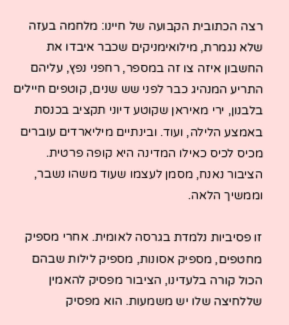רצה הכתובית הקבועה של חיינו: מלחמה בעזה שלא נגמרת, מילואימניקים שכבר איבדו את החשבון איזה צו זה במספר, רחפני נפץ, עליהם התריע המנהיג כבר לפני שש שנים, קוטפים חיילים בלבנון, ירי מאיראן שקוטע דיוני תקציב בכנסת באמצע הלילה, ועוד. ובינתיים מיליארדים עוברים מכיס לכיס כאילו המדינה היא קופה פרטית. הציבור נאנח, מסמן לעצמו שעוד משהו נשבר, וממשיך הלאה.

זו פסיביות נלמדת בגרסה לאומית. אחרי מספיק מחטפים, מספיק אסונות, מספיק לילות שבהם הכול קורה בלעדינו, הציבור מפסיק להאמין שללחיצה שלו יש משמעות. הוא מפסיק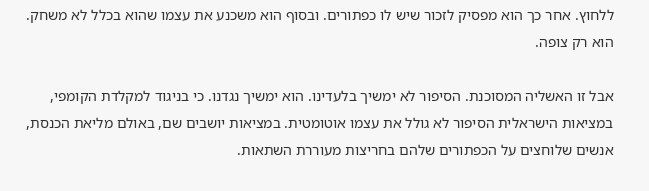ללחוץ. אחר כך הוא מפסיק לזכור שיש לו כפתורים. ובסוף הוא משכנע את עצמו שהוא בכלל לא משחק. הוא רק צופה.

אבל זו האשליה המסוכנת. הסיפור לא ימשיך בלעדינו. הוא ימשיך נגדנו. כי בניגוד למקלדת הקומפי, במציאות הישראלית הסיפור לא גולל את עצמו אוטומטית. במציאות יושבים שם, באולם מליאת הכנסת, אנשים שלוחצים על הכפתורים שלהם בחריצות מעוררת השתאות.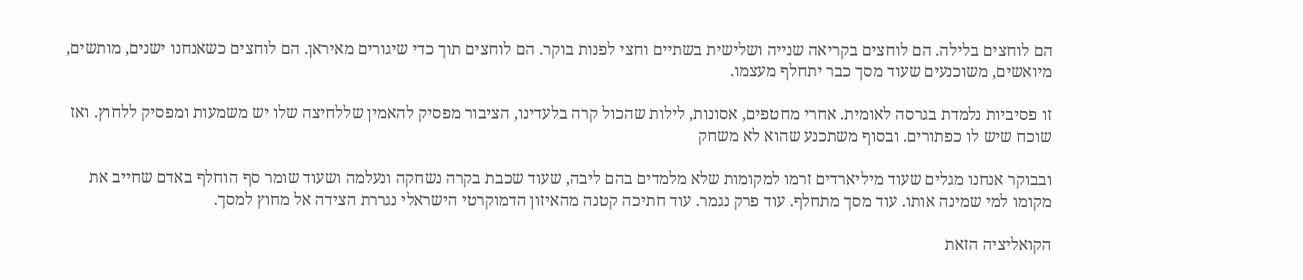הם לוחצים בלילה. הם לוחצים בקריאה שנייה ושלישית בשתיים וחצי לפנות בוקר. הם לוחצים תוך כדי שיגורים מאיראן. הם לוחצים כשאנחנו ישנים, מותשים, מיואשים, משוכנעים שעוד מסך כבר יתחלף מעצמו.

זו פסיביות נלמדת בגרסה לאומית. אחרי מחטפים, אסונות, לילות שהכול קרה בלעדינו, הציבור מפסיק להאמין שללחיצה שלו יש משמעות ומפסיק ללחוץ. ואז שוכח שיש לו כפתורים. ובסוף משתכנע שהוא לא משחק

ובבוקר אנחנו מגלים שעוד מיליארדים זרמו למקומות שלא מלמדים בהם ליבה, שעוד שכבת בקרה נשחקה ונעלמה ושעוד שומר סף הוחלף באדם שחייב את מקומו למי שמינה אותו. עוד מסך מתחלף. עוד פרק נגמר. עוד חתיכה קטנה מהאיזון הדמוקרטי הישראלי נגררת הצידה אל מחוץ למסך.

הקואליציה הזאת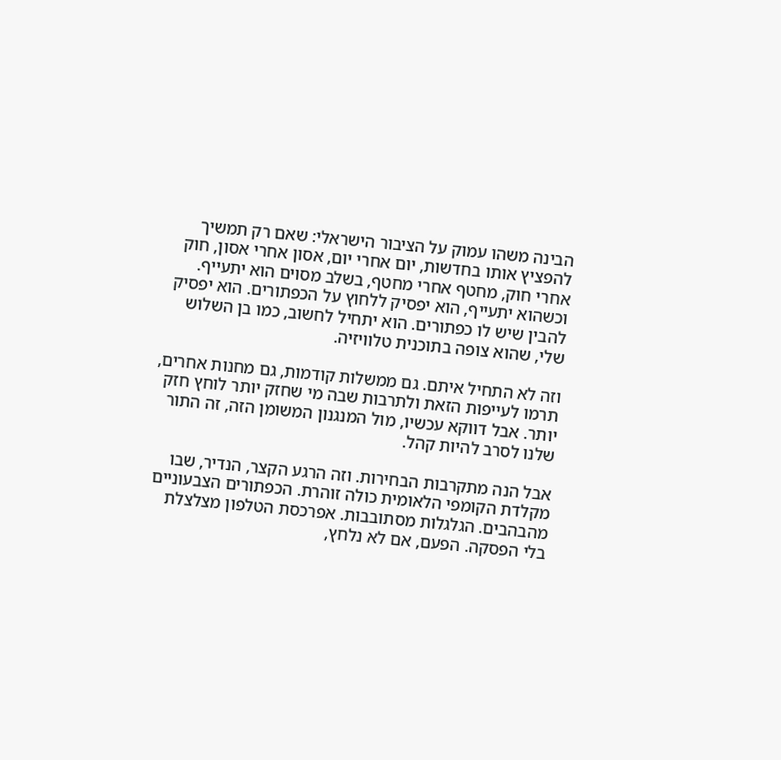הבינה משהו עמוק על הציבור הישראלי: שאם רק תמשיך להפציץ אותו בחדשות, יום אחרי יום, אסון אחרי אסון, חוק אחרי חוק, מחטף אחרי מחטף, בשלב מסוים הוא יתעייף. וכשהוא יתעייף, הוא יפסיק ללחוץ על הכפתורים. הוא יפסיק להבין שיש לו כפתורים. הוא יתחיל לחשוב, כמו בן השלוש שלי, שהוא צופה בתוכנית טלוויזיה.

וזה לא התחיל איתם. גם ממשלות קודמות, גם מחנות אחרים, תרמו לעייפות הזאת ולתרבות שבה מי שחזק יותר לוחץ חזק יותר. אבל דווקא עכשיו, מול המנגנון המשומן הזה, זה התור שלנו לסרב להיות קהל.

אבל הנה מתקרבות הבחירות. וזה הרגע הקצר, הנדיר, שבו מקלדת הקומפי הלאומית כולה זוהרת. הכפתורים הצבעוניים מהבהבים. הגלגלות מסתובבות. אפרכסת הטלפון מצלצלת בלי הפסקה. הפעם, אם לא נלחץ,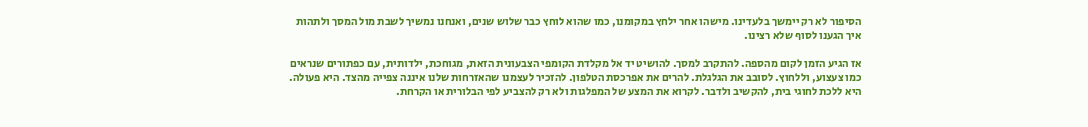הסיפור לא רק יימשך בלעדינו. מישהו אחר ילחץ במקומנו, כמו שהוא לוחץ כבר שלוש שנים, ואנחנו נמשיך לשבת מול המסך ולתהות איך הגענו לסוף שלא רצינו.

אז הגיע הזמן לקום מהספה. להתקרב למסך. להושיט יד אל מקלדת הקומפי הצבעונית הזאת, מגוחכת, ילדותית, עם כפתורים שנראים כמו צעצוע, וללחוץ. לסובב את הגלגלת. להרים את אפרכסת הטלפון. להזכיר לעצמנו שהאזרחות שלנו איננה צפייה מהצד. היא פעולה. היא ללכת לחוגי בית, להקשיב ולדבר. לקרוא את המצע של המפלגות ולא רק להצביע לפי הבלורית או הקרחת.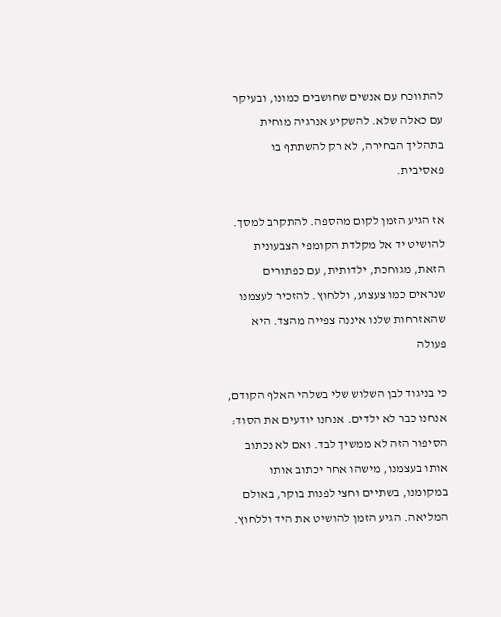להתווכח עם אנשים שחושבים כמונו, ובעיקר עם כאלה שלא. להשקיע אנרגיה מוחית בתהליך הבחירה, לא רק להשתתף בו פאסיבית.

אז הגיע הזמן לקום מהספה. להתקרב למסך. להושיט יד אל מקלדת הקומפי הצבעונית הזאת, מגוחכת, ילדותית, עם כפתורים שנראים כמו צעצוע, וללחוץ. להזכיר לעצמנו שהאזרחות שלנו איננה צפייה מהצד. היא פעולה

כי בניגוד לבן השלוש שלי בשלהי האלף הקודם, אנחנו כבר לא ילדים. אנחנו יודעים את הסוד: הסיפור הזה לא ממשיך לבד. ואם לא נכתוב אותו בעצמנו, מישהו אחר יכתוב אותו במקומנו, בשתיים וחצי לפנות בוקר, באולם המליאה. הגיע הזמן להושיט את היד וללחוץ.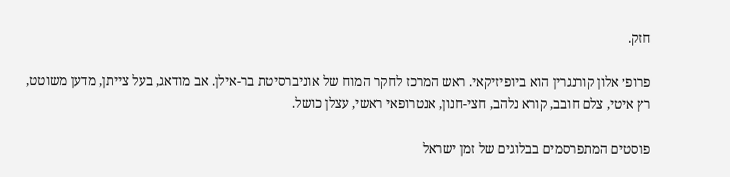חזק.

פרופ׳ אלון קורנגרין הוא ביופיזיקאי. ראש המרכז לחקר המוח של אוניברסיטת בר-אילן. אב מודאג, בעל צייתן, מדען משוטט, רץ איטי, צלם חובב, קורא נלהב, חצי-חנון, אנטרופאי ראשי, עצלן כושל.

פוסטים המתפרסמים בבלוגים של זמן ישראל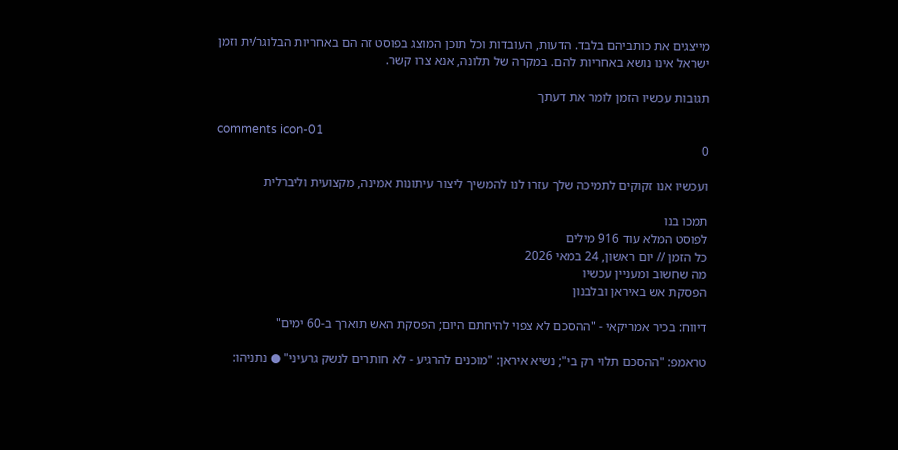מייצגים את כותביהם בלבד. הדעות, העובדות וכל תוכן המוצג בפוסט זה הם באחריות הבלוגר/ית וזמן ישראל אינו נושא באחריות להם. במקרה של תלונה, אנא צרו קשר.

תגובות עכשיו הזמן לומר את דעתך

comments icon-01
0

ועכשיו אנו זקוקים לתמיכה שלך עזרו לנו להמשיך ליצור עיתונות אמינה, מקצועית וליברלית

תמכו בנו
לפוסט המלא עוד 916 מילים
כל הזמן // יום ראשון, 24 במאי 2026
מה שחשוב ומעניין עכשיו
הפסקת אש באיראן ובלבנון

דיווח: בכיר אמריקאי - "ההסכם לא צפוי להיחתם היום; הפסקת האש תוארך ב-60 ימים"

טראמפ: "ההסכם תלוי רק בי"; נשיא איראן: "מוכנים להרגיע - לא חותרים לנשק גרעיני" ● נתניהו: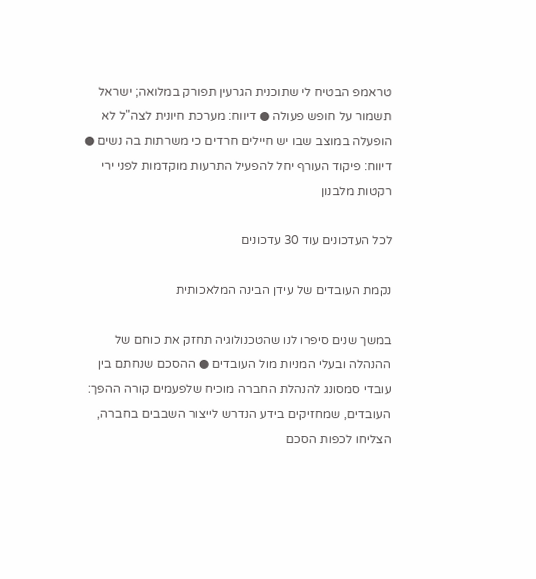טראמפ הבטיח לי שתוכנית הגרעין תפורק במלואה; ישראל תשמור על חופש פעולה ● דיווח: מערכת חיונית לצה"ל לא הופעלה במוצב שבו יש חיילים חרדים כי משרתות בה נשים ● דיווח: פיקוד העורף יחל להפעיל התרעות מוקדמות לפני ירי רקטות מלבנון

לכל העדכונים עוד 30 עדכונים

נקמת העובדים של עידן הבינה המלאכותית

במשך שנים סיפרו לנו שהטכנולוגיה תחזק את כוחם של ההנהלה ובעלי המניות מול העובדים ● ההסכם שנחתם בין עובדי סמסונג להנהלת החברה מוכיח שלפעמים קורה ההפך: העובדים, שמחזיקים בידע הנדרש לייצור השבבים בחברה, הצליחו לכפות הסכם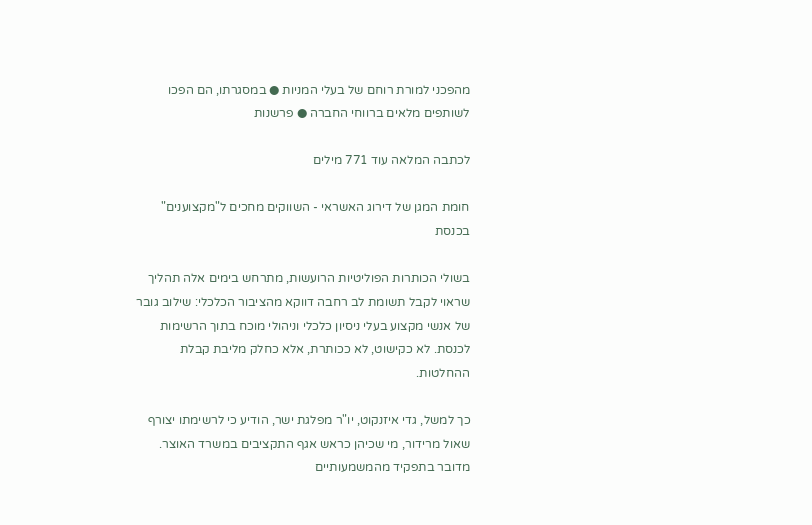מהפכני למורת רוחם של בעלי המניות ● במסגרתו, הם הפכו לשותפים מלאים ברווחי החברה ● פרשנות

לכתבה המלאה עוד 771 מילים

חומת המגן של דירוג האשראי - השווקים מחכים ל"מקצוענים" בכנסת

בשולי הכותרות הפוליטיות הרועשות, מתרחש בימים אלה תהליך שראוי לקבל תשומת לב רחבה דווקא מהציבור הכלכלי: שילוב גובר של אנשי מקצוע בעלי ניסיון כלכלי וניהולי מוכח בתוך הרשימות לכנסת. לא כקישוט, לא ככותרת, אלא כחלק מליבת קבלת ההחלטות.

כך למשל, גדי איזנקוט, יו"ר מפלגת ישר, הודיע כי לרשימתו יצורף שאול מרידור, מי שכיהן כראש אגף התקציבים במשרד האוצר. מדובר בתפקיד מהמשמעותיים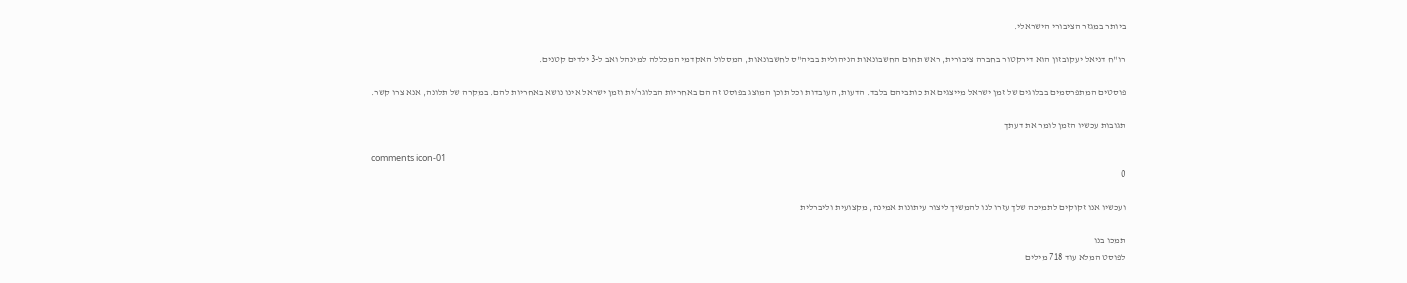ביותר במגזר הציבורי הישראלי.

רו"ח דניאל יעקובזון הוא דירקטור בחברה ציבורית, ראש תחום החשבונאות הניהולית בביה"ס לחשבונאות, המסלול האקדמי המכללה למינהל ואב ל-3 ילדים קטנים.

פוסטים המתפרסמים בבלוגים של זמן ישראל מייצגים את כותביהם בלבד. הדעות, העובדות וכל תוכן המוצג בפוסט זה הם באחריות הבלוגר/ית וזמן ישראל אינו נושא באחריות להם. במקרה של תלונה, אנא צרו קשר.

תגובות עכשיו הזמן לומר את דעתך

comments icon-01
0

ועכשיו אנו זקוקים לתמיכה שלך עזרו לנו להמשיך ליצור עיתונות אמינה, מקצועית וליברלית

תמכו בנו
לפוסט המלא עוד 718 מילים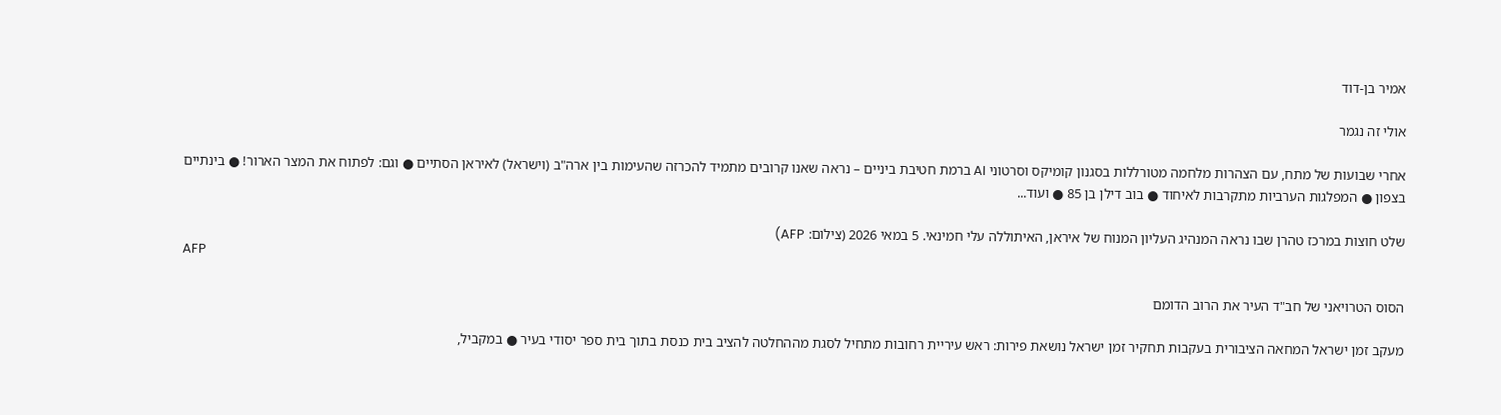אמיר בן-דוד

אולי זה נגמר

אחרי שבועות של מתח, עם הצהרות מלחמה מטורללות בסגנון קומיקס וסרטוני AI ברמת חטיבת ביניים – נראה שאנו קרובים מתמיד להכרזה שהעימות בין ארה"ב (וישראל) לאיראן הסתיים ● וגם: לפתוח את המצר הארור! ● בינתיים בצפון ● המפלגות הערביות מתקרבות לאיחוד ● בוב דילן בן 85 ● ועוד...

שלט חוצות במרכז טהרן שבו נראה המנהיג העליון המנוח של איראן, האיתוללה עלי חמינאי. 5 במאי 2026 (צילום: AFP)
AFP

הסוס הטרויאני של חב"ד העיר את הרוב הדומם

מעקב זמן ישראל המחאה הציבורית בעקבות תחקיר זמן ישראל נושאת פירות: ראש עיריית רחובות מתחיל לסגת מההחלטה להציב בית כנסת בתוך בית ספר יסודי בעיר ● במקביל,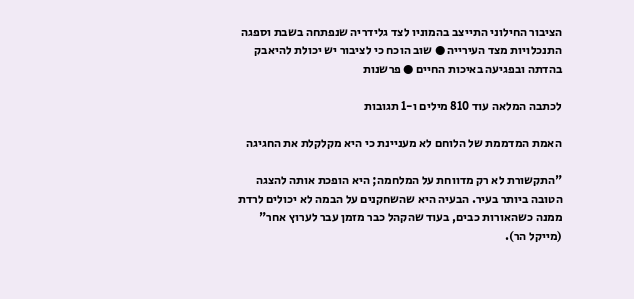הציבור החילוני התייצב בהמוניו לצד גלידריה שנפתחה בשבת וספגה התנכלויות מצד העירייה ● שוב הוכח כי לציבור יש יכולת להיאבק בהדתה ובפגיעה באיכות החיים ● פרשנות

לכתבה המלאה עוד 810 מילים ו-1 תגובות

האמת המדממת של הלוחם לא מעניינת כי היא מקלקלת את החגיגה

"התקשורת לא רק מדווחת על המלחמה; היא הופכת אותה להצגה הטובה ביותר בעיר. הבעיה היא שהשחקנים על הבמה לא יכולים לרדת ממנה כשהאורות כבים, בעוד שהקהל כבר מזמן עבר לערוץ אחר" (מייקל הר).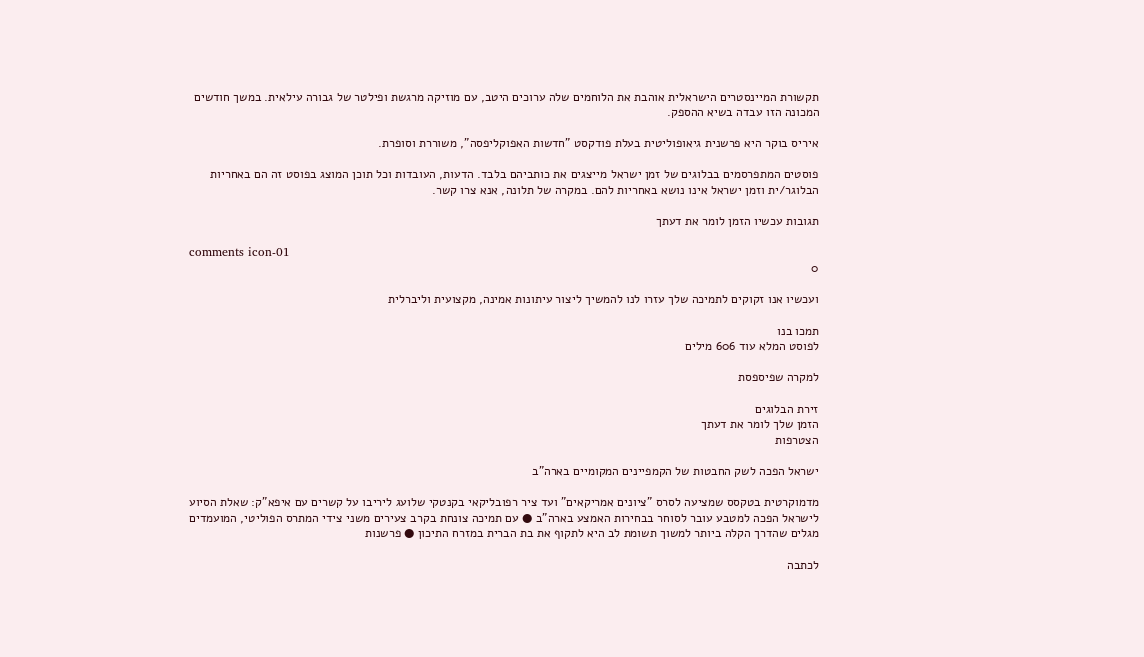תקשורת המיינסטרים הישראלית אוהבת את הלוחמים שלה ערוכים היטב, עם מוזיקה מרגשת ופילטר של גבורה עילאית. במשך חודשים המכונה הזו עבדה בשיא ההספק.

איריס בוקר היא פרשנית גיאופוליטית בעלת פודקסט "חדשות האפוקליפסה", משוררת וסופרת.

פוסטים המתפרסמים בבלוגים של זמן ישראל מייצגים את כותביהם בלבד. הדעות, העובדות וכל תוכן המוצג בפוסט זה הם באחריות הבלוגר/ית וזמן ישראל אינו נושא באחריות להם. במקרה של תלונה, אנא צרו קשר.

תגובות עכשיו הזמן לומר את דעתך

comments icon-01
0

ועכשיו אנו זקוקים לתמיכה שלך עזרו לנו להמשיך ליצור עיתונות אמינה, מקצועית וליברלית

תמכו בנו
לפוסט המלא עוד 606 מילים

למקרה שפיספסת

זירת הבלוגים
הזמן שלך לומר את דעתך
הצטרפות

ישראל הפכה לשק החבטות של הקמפיינים המקומיים בארה"ב

מדמוקרטית בטקסס שמציעה לסרס "ציונים אמריקאים" ועד ציר רפובליקאי בקנטקי שלועג ליריבו על קשרים עם איפא"ק: שאלת הסיוע לישראל הפכה למטבע עובר לסוחר בבחירות האמצע בארה"ב ● עם תמיכה צונחת בקרב צעירים משני צידי המתרס הפוליטי, המועמדים מגלים שהדרך הקלה ביותר למשוך תשומת לב היא לתקוף את בת הברית במזרח התיכון ● פרשנות

לכתבה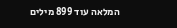המלאה עוד 899 מילים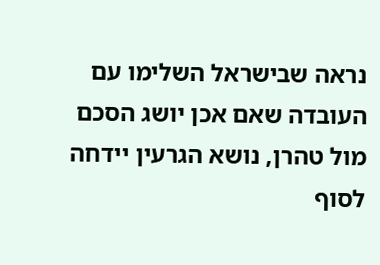נראה שבישראל השלימו עם העובדה שאם אכן יושג הסכם מול טהרן, נושא הגרעין יידחה לסוף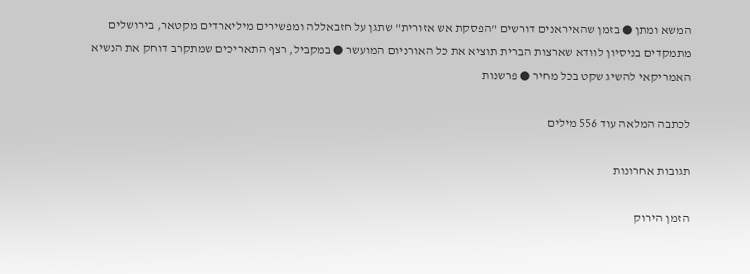המשא ומתן ● בזמן שהאיראנים דורשים "הפסקת אש אזורית" שתגן על חזבאללה ומפשירים מיליארדים מקטאר, בירושלים מתמקדים בניסיון לוודא שארצות הברית תוציא את כל האורניום המועשר ● במקביל, רצף התאריכים שמתקרב דוחק את הנשיא האמריקאי להשיג שקט בכל מחיר ● פרשנות

לכתבה המלאה עוד 556 מילים

תגובות אחרונות

הזמן הירוק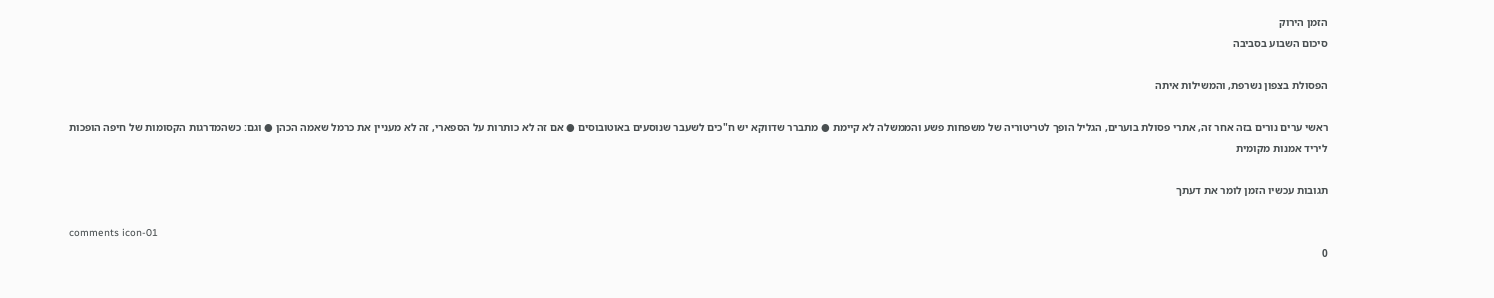הזמן הירוק
סיכום השבוע בסביבה

הפסולת בצפון נשרפת, והמשילות איתה

ראשי ערים נורים בזה אחר זה, אתרי פסולת בוערים, הגליל הופך לטריטוריה של משפחות פשע והממשלה לא קיימת ● מתברר שדווקא יש ח"כים לשעבר שנוסעים באוטובוסים ● אם זה לא כותרות על הספארי, זה לא מעניין את כרמל שאמה הכהן ● וגם: כשהמדרגות הקסומות של חיפה הופכות ליריד אמנות מקומית

תגובות עכשיו הזמן לומר את דעתך

comments icon-01
0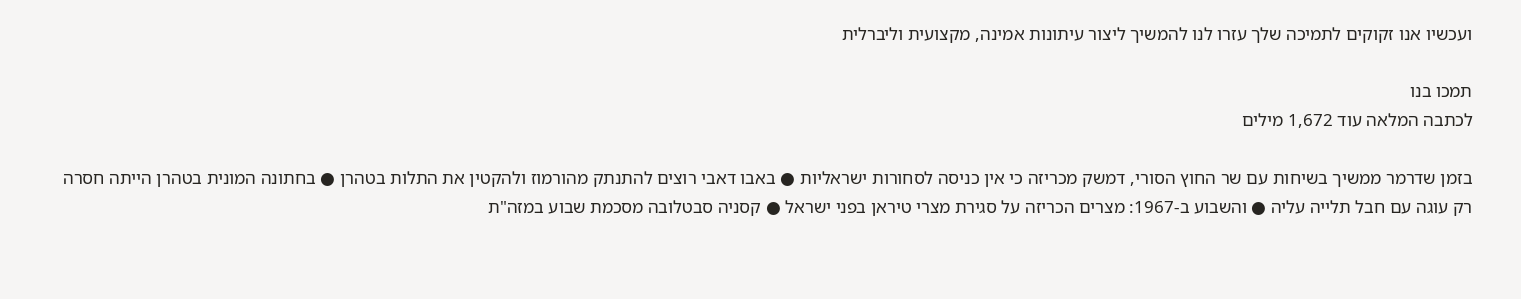ועכשיו אנו זקוקים לתמיכה שלך עזרו לנו להמשיך ליצור עיתונות אמינה, מקצועית וליברלית

תמכו בנו
לכתבה המלאה עוד 1,672 מילים

בזמן שדרמר ממשיך בשיחות עם שר החוץ הסורי, דמשק מכריזה כי אין כניסה לסחורות ישראליות ● באבו דאבי רוצים להתנתק מהורמוז ולהקטין את התלות בטהרן ● בחתונה המונית בטהרן הייתה חסרה רק עוגה עם חבל תלייה עליה ● והשבוע ב-1967: מצרים הכריזה על סגירת מצרי טיראן בפני ישראל ● קסניה סבטלובה מסכמת שבוע במזה"ת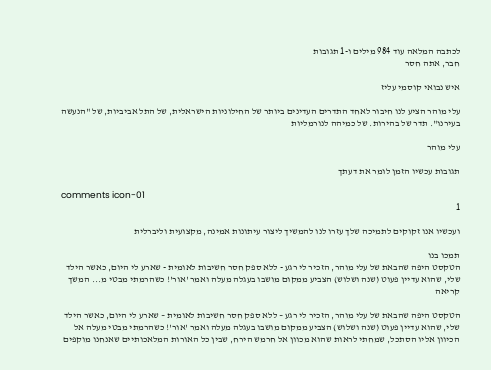לכתבה המלאה עוד 984 מילים ו-1 תגובות
חבר, אתה חסר

איש נבואי קוסמי עליז

עלי מוהר הציע לנו חיבור לאחד התדרים העדינים ביותר של החילוניות הישראלית, של התל אביביות, של "הנעשה בעירנו". תדר של בהירות. של כמיהה לנורמליות

עלי מוהר

תגובות עכשיו הזמן לומר את דעתך

comments icon-01
1

ועכשיו אנו זקוקים לתמיכה שלך עזרו לנו להמשיך ליצור עיתונות אמינה, מקצועית וליברלית

תמכו בנו
הטקסט היפה שהבאת של עלי מוהר, הזכיר לי רגע - ללא ספק חסר חשיבות לאומית - שארע לי היום, כאשר הילד שלי, שהוא עדיין פעוט (שנה ושלוש) הצביע ממקום מושבו בעגלה מעלה ואמר 'אור'! כשהרמתי מבטי מ... המשך קריאה

הטקסט היפה שהבאת של עלי מוהר, הזכיר לי רגע – ללא ספק חסר חשיבות לאומית – שארע לי היום, כאשר הילד שלי, שהוא עדיין פעוט (שנה ושלוש) הצביע ממקום מושבו בעגלה מעלה ואמר 'אור'! כשהרמתי מבטי מעלה אל הכיוון אליו הסתכל, שמחתי לראות שהוא מכוון אל חרמש הירח, שבין כל האורות המלאכותיים שאנחנו מוקפים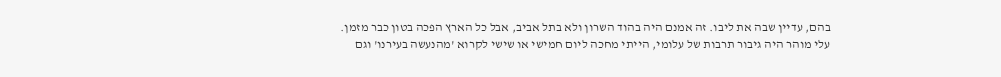בהם, עדיין שבה את ליבו. זה אמנם היה בהוד השרון ולא בתל אביב, אבל כל הארץ הפכה בטון כבר מזמן.
עלי מוהר היה גיבור תרבות של עלומי, הייתי מחכה ליום חמישי או שישי לקרוא 'מהנעשה בעירנו' וגם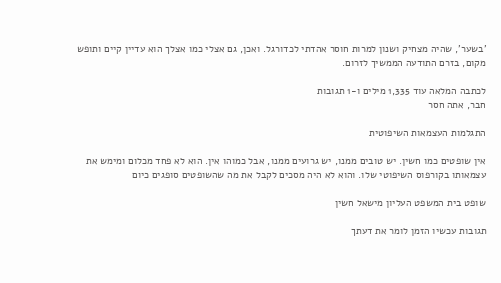'בשער', שהיה מצחיק ושנון למרות חוסר אהדתי לכדורגל. ואכן, גם אצלי כמו אצלך הוא עדיין קיים ותופש מקום, בזרם התודעה הממשיך לזרום.

לכתבה המלאה עוד 1,335 מילים ו-1 תגובות
חבר, אתה חסר

התגלמות העצמאות השיפוטית

אין שופטים כמו חשין. יש טובים ממנו, יש גרועים ממנו, אבל כמוהו אין. הוא לא פחד מכלום ומימש את עצמאותו בקורפוס השיפוטי שלו. והוא לא היה מסכים לקבל את מה שהשופטים סופגים כיום

שופט בית המשפט העליון מישאל חשין

תגובות עכשיו הזמן לומר את דעתך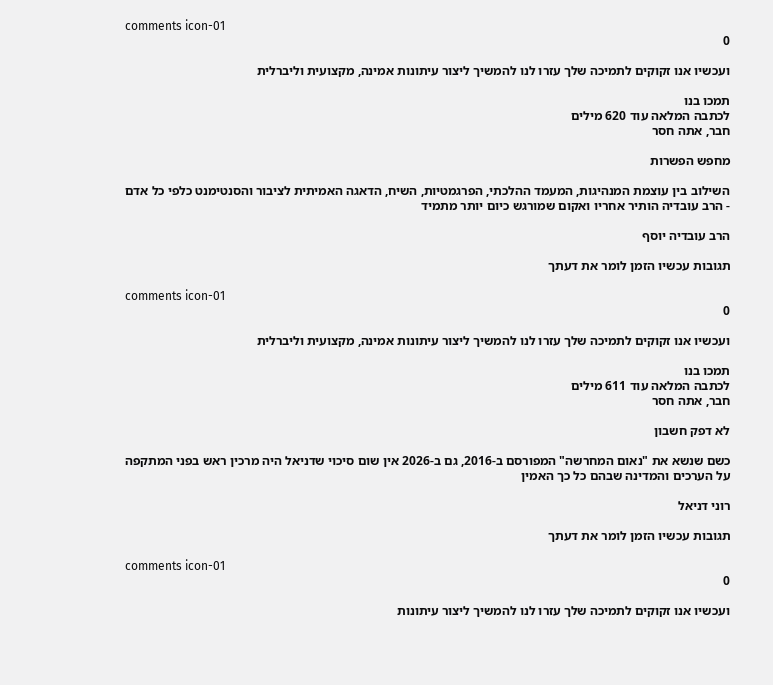comments icon-01
0

ועכשיו אנו זקוקים לתמיכה שלך עזרו לנו להמשיך ליצור עיתונות אמינה, מקצועית וליברלית

תמכו בנו
לכתבה המלאה עוד 620 מילים
חבר, אתה חסר

מחפש הפשרות

השילוב בין עוצמת המנהיגות, המעמד ההלכתי, הפרגמטיות, השיח, הדאגה האמיתית לציבור והסנטימנט כלפי כל אדם - הרב עובדיה הותיר אחריו ואקום שמורגש כיום יותר מתמיד

הרב עובדיה יוסף

תגובות עכשיו הזמן לומר את דעתך

comments icon-01
0

ועכשיו אנו זקוקים לתמיכה שלך עזרו לנו להמשיך ליצור עיתונות אמינה, מקצועית וליברלית

תמכו בנו
לכתבה המלאה עוד 611 מילים
חבר, אתה חסר

לא דפק חשבון

כשם שנשא את "נאום המחרשה" המפורסם ב-2016, גם ב-2026 אין שום סיכוי שדניאל היה מרכין ראש בפני המתקפה על הערכים והמדינה שבהם כל כך האמין

רוני דניאל

תגובות עכשיו הזמן לומר את דעתך

comments icon-01
0

ועכשיו אנו זקוקים לתמיכה שלך עזרו לנו להמשיך ליצור עיתונות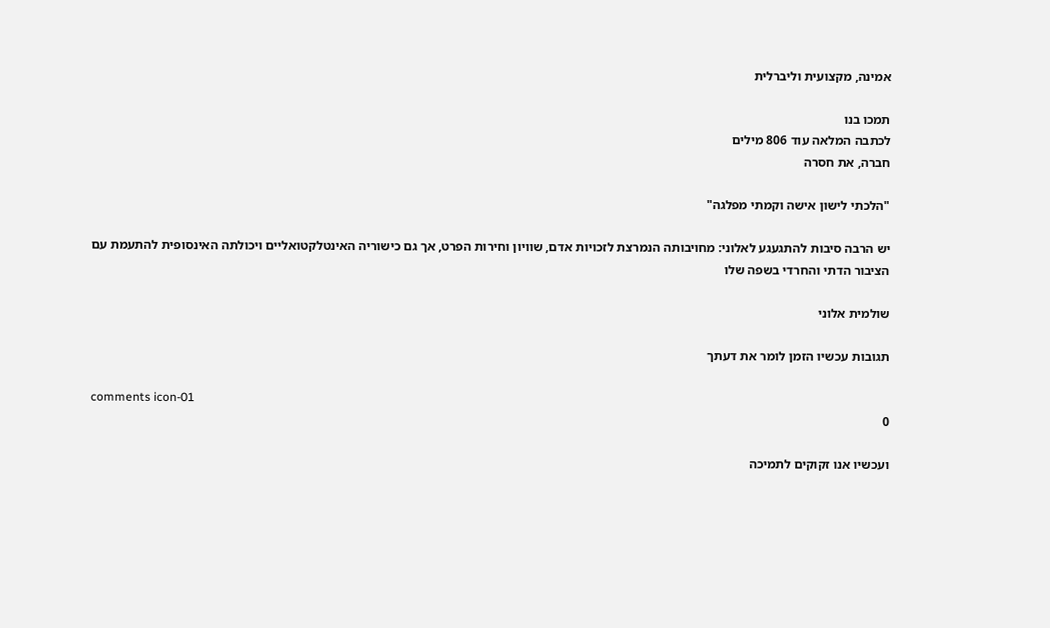אמינה, מקצועית וליברלית

תמכו בנו
לכתבה המלאה עוד 806 מילים
חברה, את חסרה

"הלכתי לישון אישה וקמתי מפלגה"

יש הרבה סיבות להתגעגע לאלוני: מחויבותה הנמרצת לזכויות אדם, שוויון וחירות הפרט, אך גם כישוריה האינטלקטואליים ויכולתה האינסופית להתעמת עם הציבור הדתי והחרדי בשפה שלו

שולמית אלוני

תגובות עכשיו הזמן לומר את דעתך

comments icon-01
0

ועכשיו אנו זקוקים לתמיכה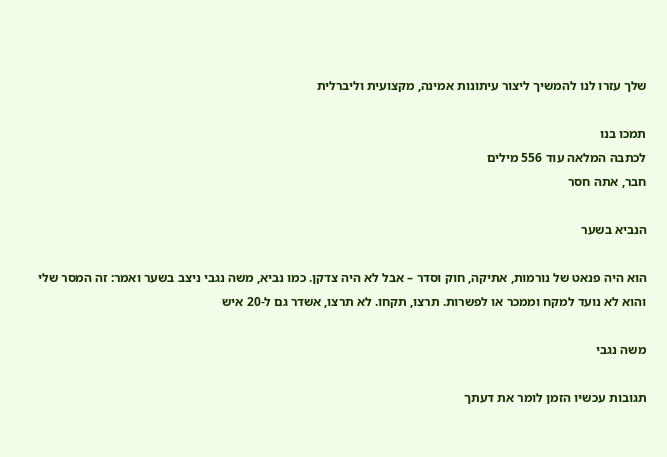שלך עזרו לנו להמשיך ליצור עיתונות אמינה, מקצועית וליברלית

תמכו בנו
לכתבה המלאה עוד 556 מילים
חבר, אתה חסר

הנביא בשער

הוא היה פנאט של נורמות, אתיקה, חוק וסדר – אבל לא היה צדקן. כמו נביא, משה נגבי ניצב בשער ואמר: זה המסר שלי והוא לא נועד למקח וממכר או לפשרות. תרצו, תקחו. לא תרצו, אשדר גם ל-20 איש

משה נגבי

תגובות עכשיו הזמן לומר את דעתך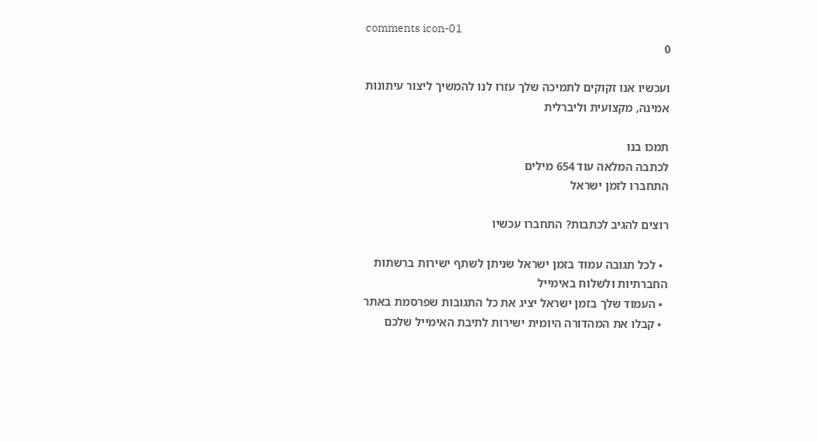comments icon-01
0

ועכשיו אנו זקוקים לתמיכה שלך עזרו לנו להמשיך ליצור עיתונות אמינה, מקצועית וליברלית

תמכו בנו
לכתבה המלאה עוד 654 מילים
התחברו לזמן ישראל

רוצים להגיב לכתבות? התחברו עכשיו

  • לכל תגובה עמוד בזמן ישראל שניתן לשתף ישירות ברשתות החברתיות ולשלוח באימייל
  • העמוד שלך בזמן ישראל יציג את כל התגובות שפרסמת באתר
  • קבלו את המהדורה היומית ישירות לתיבת האימייל שלכם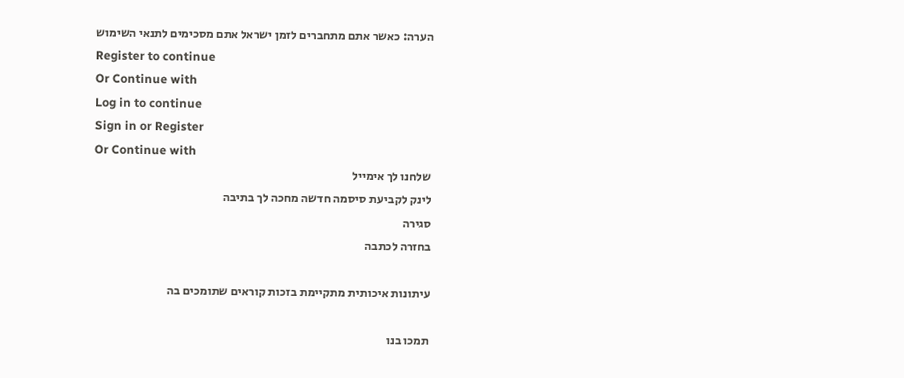הערה: כאשר אתם מתחברים לזמן ישראל אתם מסכימים לתנאי השימוש
Register to continue
Or Continue with
Log in to continue
Sign in or Register
Or Continue with
שלחנו לך אימייל
לינק לקביעת סיסמה חדשה מחכה לך בתיבה
סגירה
בחזרה לכתבה

עיתונות איכותית מתקיימת בזכות קוראים שתומכים בה

תמכו בנו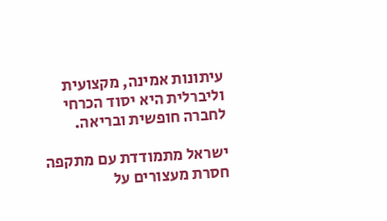עיתונות אמינה, מקצועית וליברלית היא יסוד הכרחי לחברה חופשית ובריאה.

ישראל מתמודדת עם מתקפה חסרת מעצורים על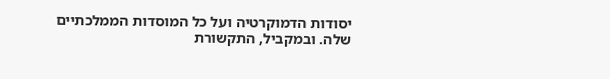יסודות הדמוקרטיה ועל כל המוסדות הממלכתיים שלה. ובמקביל, התקשורת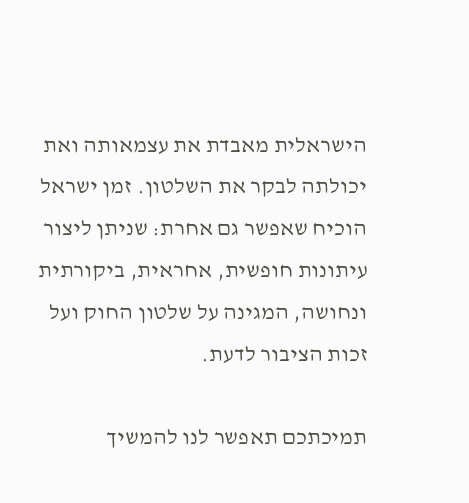הישראלית מאבדת את עצמאותה ואת יכולתה לבקר את השלטון. זמן ישראל הוכיח שאפשר גם אחרת: שניתן ליצור עיתונות חופשית, אחראית, ביקורתית ונחושה, המגינה על שלטון החוק ועל זכות הציבור לדעת.

תמיכתכם תאפשר לנו להמשיך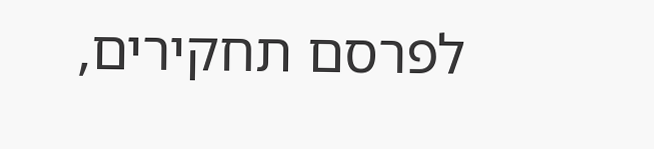לפרסם תחקירים,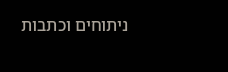ניתוחים וכתבות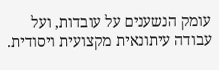עומק הנשענים על עובדות, ועל עבודה עיתונאית מקצועית ויסודית.